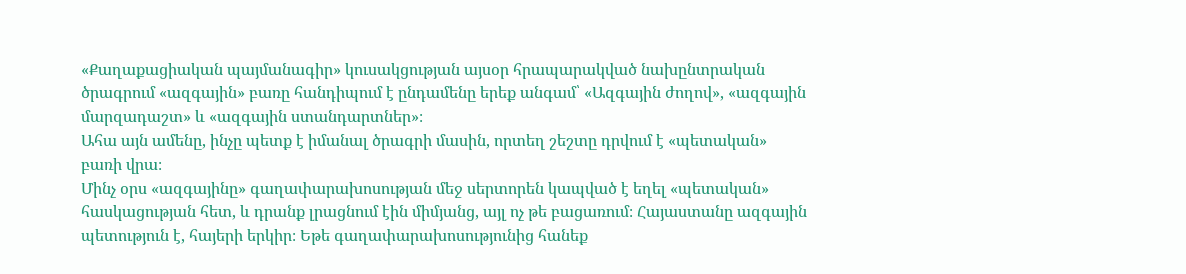«Քաղաքացիական պայմանագիր» կուսակցության այսօր հրապարակված նախընտրական ծրագրում «ազգային» բառը հանդիպում է ընդամենը երեք անգամ՝ «Ազգային ժողով», «ազգային մարզադաշտ» և «ազգային ստանդարտներ»։
Ահա այն ամենը, ինչը պետք է իմանալ ծրագրի մասին, որտեղ շեշտը դրվում է «պետական» բառի վրա։
Մինչ օրս «ազգայինը» գաղափարախոսության մեջ սերտորեն կապված է եղել «պետական» հասկացության հետ, և դրանք լրացնում էին միմյանց, այլ ոչ թե բացառում։ Հայաստանը ազգային պետություն է, հայերի երկիր։ Եթե գաղափարախոսությունից հանեք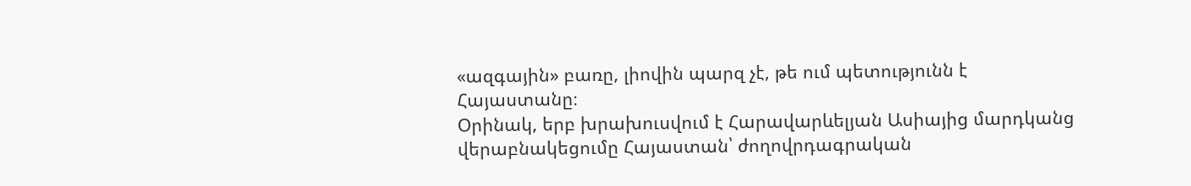«ազգային» բառը, լիովին պարզ չէ, թե ում պետությունն է Հայաստանը։
Օրինակ, երբ խրախուսվում է Հարավարևելյան Ասիայից մարդկանց վերաբնակեցումը Հայաստան՝ ժողովրդագրական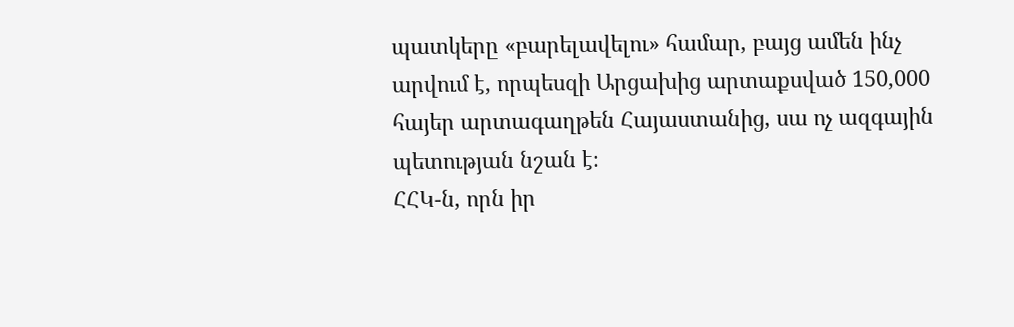պատկերը «բարելավելու» համար, բայց ամեն ինչ արվում է, որպեսզի Արցախից արտաքսված 150,000 հայեր արտագաղթեն Հայաստանից, սա ոչ ազգային պետության նշան է։
ՀՀԿ-ն, որն իր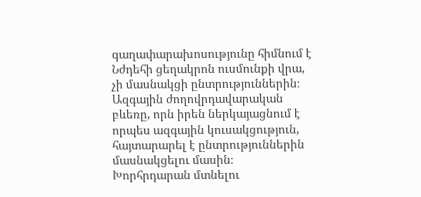գաղափարախոսությունը հիմնում է Նժդեհի ցեղակրոն ուսմունքի վրա, չի մասնակցի ընտրություններին։
Ազգային ժողովրդավարական բևեռը, որն իրեն ներկայացնում է որպես ազգային կուսակցություն, հայտարարել է ընտրություններին մասնակցելու մասին։
Խորհրդարան մտնելու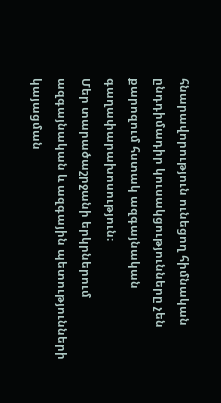հնարավորություն ունեցող հիմնական ընդդիմադիր կուսակցությունները չեն քարոզում հստակ ազգայնական գաղափարախոսություն։
Մեր տարածաշրջանի երկրներում ազգայնական և ազգային պետությունների կայացման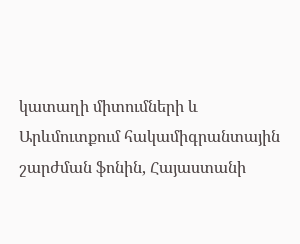կատաղի միտումների և Արևմուտքում հակամիգրանտային շարժման ֆոնին, Հայաստանի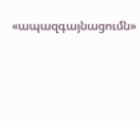«ապազգայնացումն»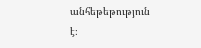անհեթեթություն է։